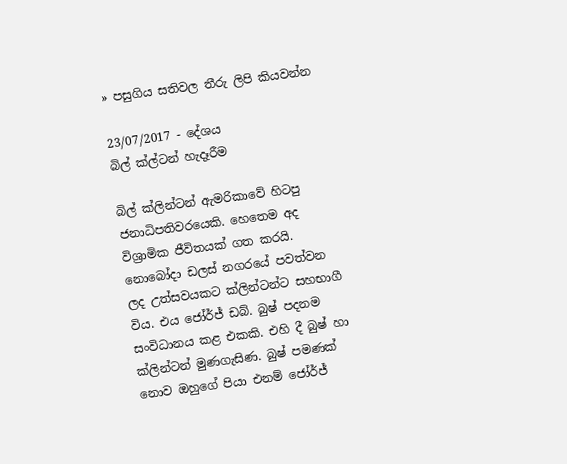» පසුගිය සතිවල තීරු ලිපි කියවන්න

23/07/2017 - දේශය
බිල් ක්ල්ටන් හැදෑරීම

බිල් ක්ලින්ටන් ඇමරිකාවේ හිටපු ජනාධිපතිවරයෙකි. හෙතෙම අද විශ්‍රාමික ජීවිතයක් ගත කරයි. නොබෝදා ඩලස් නගරයේ පවත්වන ලද උත්සවයකට ක්ලින්ටන්ට සහභාගී විය. එය ජෝර්ජ් ඩබ්. බුෂ් පදනම සංවිධානය කළ එකකි. එහි දී බුෂ් හා ක්ලින්ටන් මුණගැසිණ. බුෂ් පමණක් නොව ඔහුගේ පියා එනම් ජෝර්ජ්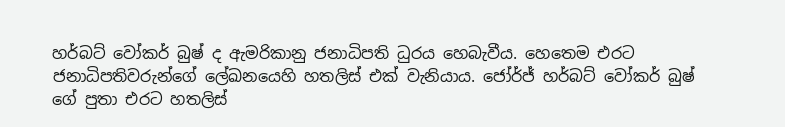හර්බට් වෝකර් බුෂ් ද ඇමරිකානු ජනාධිපති ධුරය හෙබැවීය. හෙතෙම එරට ජනාධිපතිවරුන්ගේ ලේඛනයෙහි හතලිස් එක් වැනියාය. ජෝර්ජ් හර්බට් වෝකර් බුෂ් ගේ පුතා එරට හතලිස්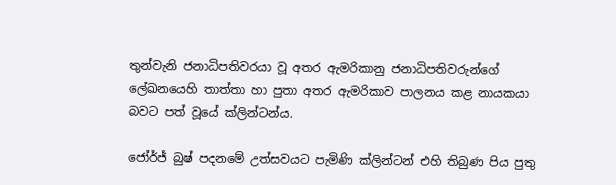තුන්වැනි ජනාධිපතිවරයා වූ අතර ඇමරිකානු ජනාධිපතිවරුන්ගේ ලේඛනයෙහි තාත්තා හා පුතා අතර ඇමරිකාව පාලනය කළ නායකයා බවට පත් වූයේ ක්ලින්ටන්ය.

ජෝර්ජ් බුෂ් පදනමේ උත්සවයට පැමිණි ක්ලින්ටන් එහි තිබුණ පිය පුතු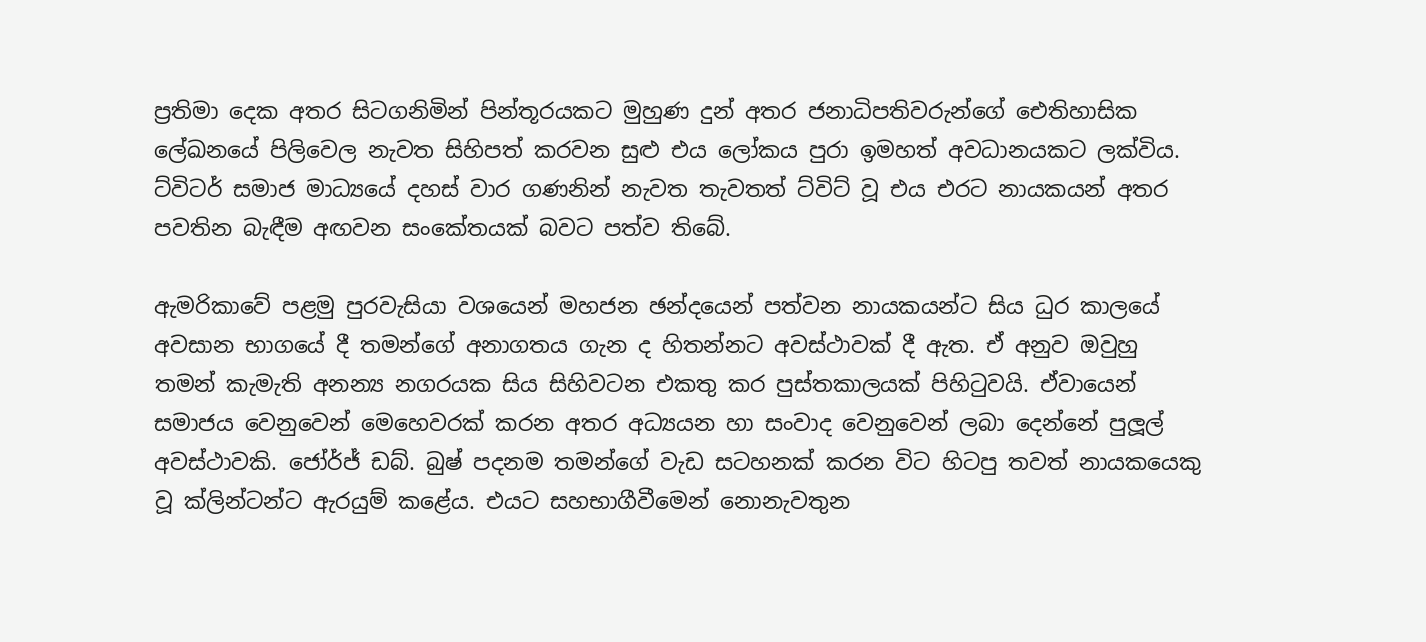ප්‍රතිමා දෙක අතර සිටගනිමින් පින්තූරයකට මුහුණ දුන් අතර ජනාධිපතිවරුන්ගේ ඓතිහාසික ලේඛනයේ පිලිවෙල නැවත සිහිපත් කරවන සුළු එය ලෝකය පුරා ඉමහත් අවධානයකට ලක්විය. ට්විටර් සමාජ මාධ්‍යයේ දහස් වාර ගණනින් නැවත තැවතත් ට්විට් වූ එය එරට නායකයන් අතර පවතින බැඳීම අඟවන සංකේතයක් බවට පත්ව තිබේ.

ඇමරිකාවේ පළමු පුරවැසියා වශයෙන් මහජන ඡන්දයෙන් පත්වන නායකයන්ට සිය ධුර කාලයේ අවසාන භාගයේ දී තමන්ගේ අනාගතය ගැන ද හිතන්නට අවස්ථාවක් දී ඇත. ඒ අනුව ඔවුහු තමන් කැමැති අනන්‍ය නගරයක සිය සිහිවටන එකතු කර පුස්තකාලයක් පිහිටුවයි. ඒවායෙන් සමාජය වෙනුවෙන් මෙහෙවරක් කරන අතර අධ්‍යයන හා සංවාද වෙනුවෙන් ලබා දෙන්නේ පුලූල් අවස්ථාවකි. ජෝර්ජ් ඩබ්. බුෂ් පදනම තමන්ගේ වැඩ සටහනක් කරන විට හිටපු තවත් නායකයෙකු වූ ක්ලින්ටන්ට ඇරයුම් කළේය. එයට සහභාගීවීමෙන් නොනැවතුන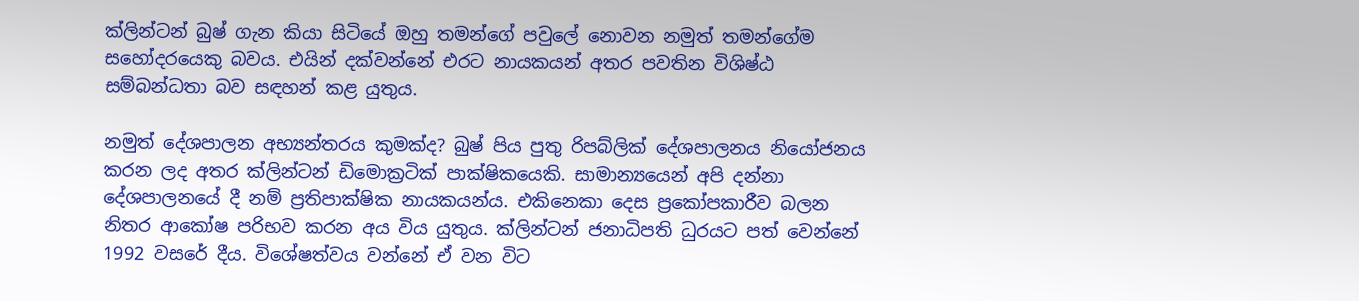ක්ලින්ටන් බුෂ් ගැන කියා සිටියේ ඔහු තමන්ගේ පවුලේ නොවන නමුත් තමන්ගේම සහෝදරයෙකු බවය. එයින් දක්වන්නේ එරට නායකයන් අතර පවතින විශිෂ්ඨ සම්බන්ධතා බව සඳහන් කළ යුතුය.

නමුත් දේශපාලන අභ්‍යන්තරය කුමක්ද? බුෂ් පිය පුතු රිපබ්ලික් දේශපාලනය නියෝජනය කරන ලද අතර ක්ලින්ටන් ඩිමොක්‍රටික් පාක්ෂිකයෙකි. සාමාන්‍යයෙන් අපි දන්නා දේශපාලනයේ දී නම් ප්‍රතිපාක්ෂික නායකයන්ය. එකිනෙකා දෙස ප්‍රකෝපකාරීව බලන නිතර ආකෝෂ පරිභව කරන අය විය යුතුය. ක්ලින්ටන් ජනාධිපති ධුරයට පත් වෙන්නේ 1992 වසරේ දීය. විශේෂත්වය වන්නේ ඒ වන විට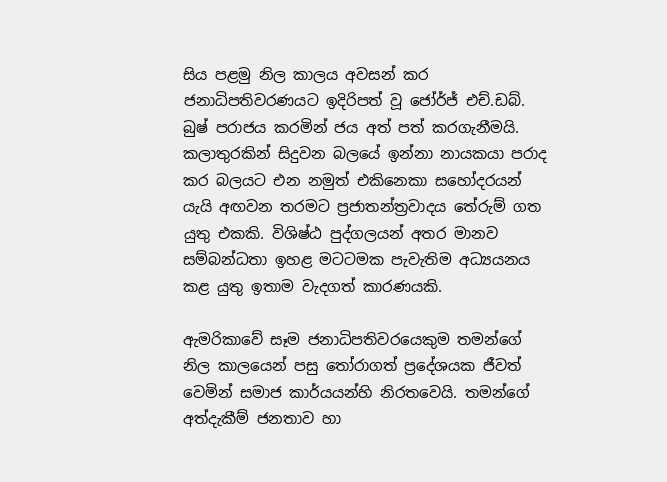සිය පළමු නිල කාලය අවසන් කර ජනාධිපතිවරණයට ඉදිරිපත් වූ ජෝර්ජ් එච්.ඩබ්. බුෂ් පරාජය කරමින් ජය අත් පත් කරගැනීමයි. කලාතුරකින් සිදුවන බලයේ ඉන්නා නායකයා පරාද කර බලයට එන නමුත් එකිනෙකා සහෝදරයන් යැයි අඟවන තරමට ප්‍රජාතන්ත්‍රවාදය තේරුම් ගත යුතු එකකි. විශිෂ්ඨ පුද්ගලයන් අතර මානව සම්බන්ධතා ඉහළ මටටමක පැවැතිම අධ්‍යයනය කළ යුතු ඉතාම වැදගත් කාරණයකි.

ඇමරිකාවේ සෑම ජනාධිපතිවරයෙකුම තමන්ගේ නිල කාලයෙන් පසු තෝරාගත් ප්‍රදේශයක ජීවත් වෙමින් සමාජ කාර්යයන්හි නිරතවෙයි. තමන්ගේ අත්දැකීම් ජනතාව හා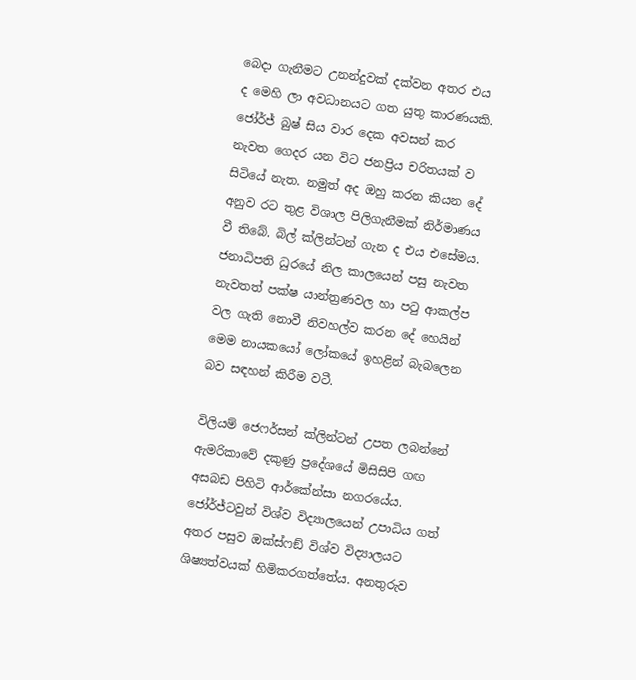බෙදා ගැනීමට උනන්දුවක් දක්වන අතර එය ද මෙහි ලා අවධානයට ගත යුතු කාරණයකි. ජෝර්ජ් බුෂ් සිය වාර දෙක අවසන් කර නැවත ගෙදර යන විට ජනප්‍රිය චරිතයක් ව සිටියේ නැත. නමුත් අද ඔහු කරන කියන දේ අනුව රට තුළ විශාල පිලිගැනීමක් නිර්මාණය වී තිබේ. බිල් ක්ලින්ටන් ගැන ද එය එසේමය. ජනාධිපති ධුරයේ නිල කාලයෙන් පසු නැවත නැවතත් පක්ෂ යාන්ත්‍රණවල හා පටු ආකල්ප වල ගැති නොවී නිවහල්ව කරන දේ හෙයින් මෙම නායකයෝ ලෝකයේ ඉහළින් බැබලෙන බව සඳහන් කිරීම වටී.

විලියම් ජෙෆර්සන් ක්ලින්ටන් උපත ලබන්නේ ඇමරිකාවේ දකුණු ප්‍රදේශයේ මිසිසිපි ගඟ අසබඩ පිහිටි ආර්කේන්සා නගරයේය. ජෝර්ජ්ටවුන් විශ්ව විද්‍යාලයෙන් උපාධිය ගත් අතර පසුව ඔක්ස්ෆඞ් විශ්ව විද්‍යාලයට ශිෂ්‍යත්වයක් හිමිකරගත්තේය. අනතුරුව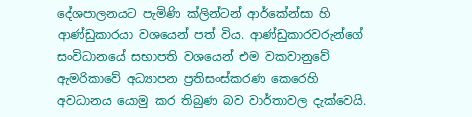දේශපාලනයට පැමිණි ක්ලින්ටන් ආර්කේන්සා හි ආණ්ඩුකාරයා වශයෙන් පත් විය. ආණ්ඩුකාරවරුන්ගේ සංවිධානයේ සභාපති වශයෙන් එම වකවානුවේ ඇමරිකාවේ අධ්‍යාපන ප්‍රතිසංස්කරණ කෙරෙහි අවධානය යොමු කර තිබුණ බව වාර්තාවල දැක්වෙයි.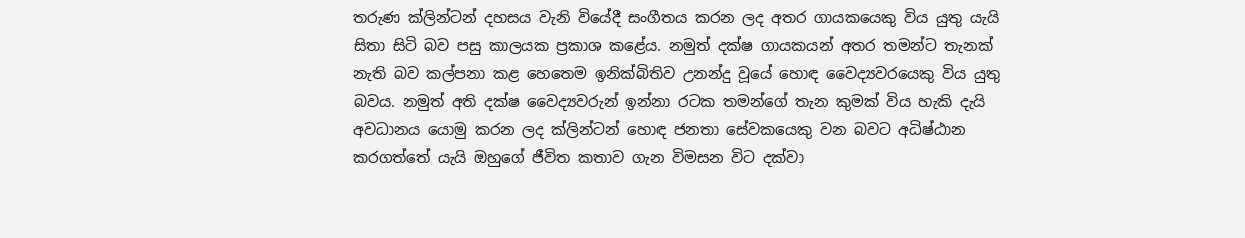තරුණ ක්ලින්ටන් දහසය වැනි වියේදී සංගීතය කරන ලද අතර ගායකයෙකු විය යුතු යැයි සිතා සිටි බව පසු කාලයක ප්‍රකාශ කළේය. නමුත් දක්ෂ ගායකයන් අතර තමන්ට තැනක් නැති බව කල්පනා කළ හෙතෙම ඉනික්බිතිව උනන්දු වූයේ හොඳ වෛද්‍යවරයෙකු විය යුතු බවය. නමුත් අති දක්ෂ වෛද්‍යවරුන් ඉන්නා රටක තමන්ගේ තැන කුමක් විය හැකි දැයි අවධානය යොමු කරන ලද ක්ලින්ටන් හොඳ ජනතා සේවකයෙකු වන බවට අධිෂ්ඨාන කරගත්තේ යැයි ඔහුගේ ජීවිත කතාව ගැන විමසන විට දක්වා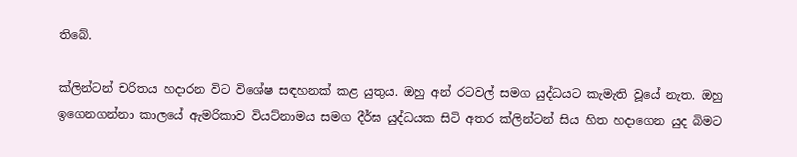තිබේ.

ක්ලින්ටන් චරිතය හදාරන විට විශේෂ සඳහනක් කළ යුතුය. ඔහු අන් රටවල් සමග යුද්ධයට කැමැති වූයේ නැත. ඔහු ඉගෙනගන්නා කාලයේ ඇමරිකාව වියට්නාමය සමග දීර්ඝ යුද්ධයක සිටි අතර ක්ලින්ටන් සිය හිත හදාගෙන යුද බිමට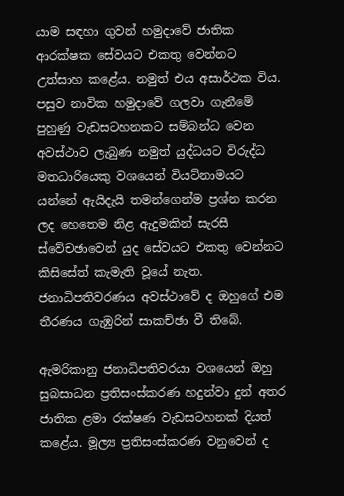යාම සඳහා ගුවන් හමුදාවේ ජාතික ආරක්ෂක සේවයට එකතු වෙන්නට උත්සාහ කළේය. නමුත් එය අසාර්ථක විය. පසුව නාවික හමුදාවේ ගලවා ගැනීමේ පුහුණු වැඩසටහනකට සම්බන්ධ වෙන අවස්ථාව ලැබුණ නමුත් යුද්ධයට විරුද්ධ මතධාරියෙකු වශයෙන් වියට්නාමයට යන්නේ ඇයිදැයි තමන්ගෙන්ම ප්‍රශ්න කරන ලද හෙතෙම නිළ ඇදුමකින් සැරසී ස්වේචඡාවෙන් යුද සේවයට එකතු වෙන්නට කිසිසේත් කැමැති වූයේ නැත. ජනාධිපතිවරණය අවස්ථාවේ ද ඔහුගේ එම තීරණය ගැඹුරින් සාකච්ඡා වී තිබේ.

ඇමරිකානු ජනාධිපතිවරයා වශයෙන් ඔහු සුබසාධන ප්‍රතිසංස්කරණ හදුන්වා දුන් අතර ජාතික ළමා රක්ෂණ වැඩසටහනක් දියත් කළේය. මූල්‍ය ප්‍රතිසංස්කරණ වනුවෙන් ද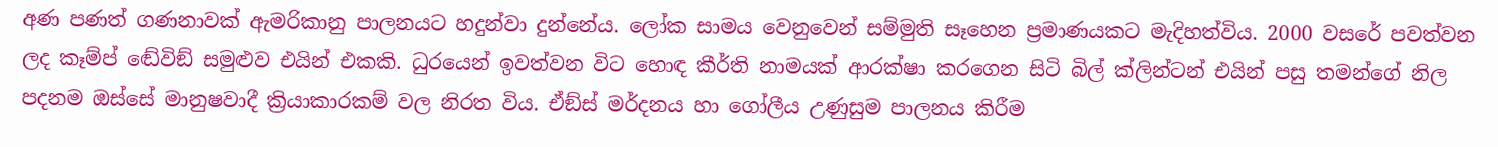අණ පණත් ගණනාවක් ඇමරිකානු පාලනයට හදුන්වා දුන්නේය. ලෝක සාමය වෙනුවෙන් සම්මුති සෑහෙන ප්‍රමාණයකට මැදිහත්විය. 2000 වසරේ පවත්වන ලද කෑම්ප් ඬේවිඞ් සමුළුව එයින් එකකි. ධුරයෙන් ඉවත්වන විට හොඳ කීර්ති නාමයක් ආරක්ෂා කරගෙන සිටි බිල් ක්ලින්ටන් එයින් පසු තමන්ගේ නිල පදනම ඔස්සේ මානුෂවාදී ක්‍රියාකාරකම් වල නිරත විය. ඒඞ්ස් මර්දනය හා ගෝලීය උණුසුම පාලනය කිරීම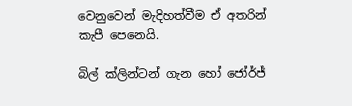වෙනුවෙන් මැදිහත්වීම ඒ අතරින් කැපී පෙනෙයි.

බිල් ක්ලින්ටන් ගැන හෝ ජෝර්ජ්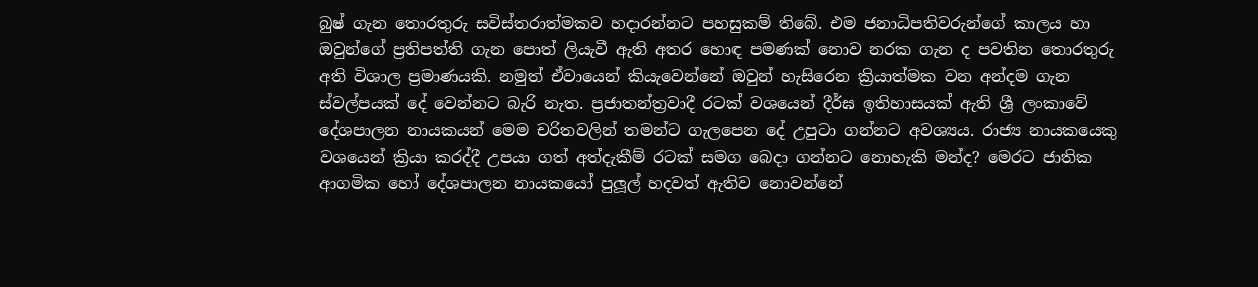බුෂ් ගැන තොරතුරු සවිස්තරාත්මකව හදාරන්නට පහසුකම් තිබේ. එම ජනාධිපතිවරුන්ගේ කාලය හා ඔවුන්ගේ ප්‍රතිපත්ති ගැන පොත් ලියැවී ඇති අතර හොඳ පමණක් නොව නරක ගැන ද පවතින තොරතුරු අති විශාල ප්‍රමාණයකි. නමුත් ඒවායෙන් කියැවෙන්නේ ඔවුන් හැසිරෙන ක්‍රියාත්මක වන අන්දම ගැන ස්වල්පයක් දේ වෙන්නට බැරි නැත. ප්‍රජාතන්ත්‍රවාදී රටක් වශයෙන් දීර්ඝ ඉතිහාසයක් ඇති ශ්‍රී ලංකාවේ දේශපාලන නායකයන් මෙම චරිතවලින් තමන්ට ගැලපෙන දේ උපුටා ගන්නට අවශ්‍යය. රාජ්‍ය නායකයෙකු වශයෙන් ක්‍රියා කරද්දී උපයා ගත් අත්දැකීම් රටක් සමග බෙදා ගන්නට නොහැකි මන්ද? මෙරට ජාතික ආගමික හෝ දේශපාලන නායකයෝ පුලූල් හදවත් ඇතිව නොවන්නේ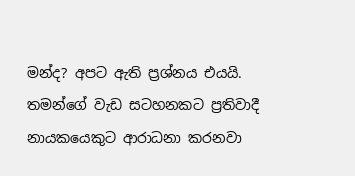මන්ද? අපට ඇති ප්‍රශ්නය එයයි. තමන්ගේ වැඩ සටහනකට ප්‍රතිවාදී නායකයෙකුට ආරාධනා කරනවා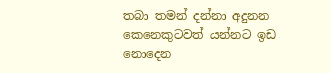තබා තමන් දන්නා අදුනන කෙනෙකුටවත් යන්නට ඉඩ නොදෙන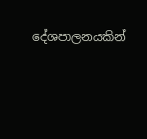දේශපාලනයකින්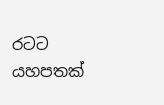රටට යහපතක්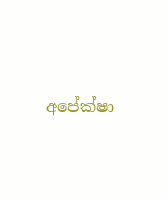අපේක්ෂා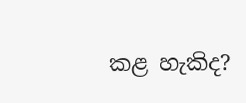කළ හැකිද?